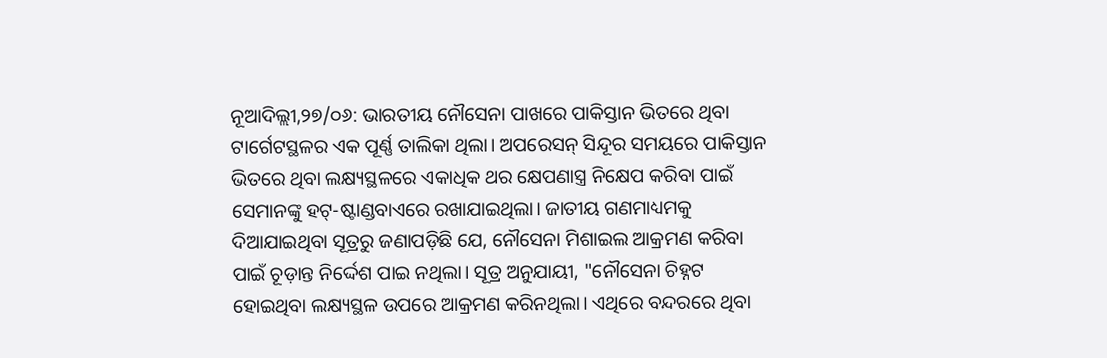ନୂଆଦିଲ୍ଲୀ,୨୭/୦୬: ଭାରତୀୟ ନୌସେନା ପାଖରେ ପାକିସ୍ତାନ ଭିତରେ ଥିବା ଟାର୍ଗେଟସ୍ଥଳର ଏକ ପୂର୍ଣ୍ଣ ତାଲିକା ଥିଲା। ଅପରେସନ୍ ସିନ୍ଦୂର ସମୟରେ ପାକିସ୍ତାନ ଭିତରେ ଥିବା ଲକ୍ଷ୍ୟସ୍ଥଳରେ ଏକାଧିକ ଥର କ୍ଷେପଣାସ୍ତ୍ର ନିକ୍ଷେପ କରିବା ପାଇଁ ସେମାନଙ୍କୁ ହଟ୍-ଷ୍ଟାଣ୍ଡବାଏରେ ରଖାଯାଇଥିଲା। ଜାତୀୟ ଗଣମାଧ୍ୟମକୁ ଦିଆଯାଇଥିବା ସୂତ୍ରରୁ ଜଣାପଡ଼ିଛି ଯେ, ନୌସେନା ମିଶାଇଲ ଆକ୍ରମଣ କରିବା ପାଇଁ ଚୂଡ଼ାନ୍ତ ନିର୍ଦ୍ଦେଶ ପାଇ ନଥିଲା। ସୂତ୍ର ଅନୁଯାୟୀ, "ନୌସେନା ଚିହ୍ନଟ ହୋଇଥିବା ଲକ୍ଷ୍ୟସ୍ଥଳ ଉପରେ ଆକ୍ରମଣ କରିନଥିଲା। ଏଥିରେ ବନ୍ଦରରେ ଥିବା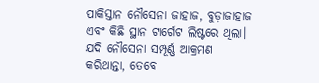ପାକିସ୍ତାନ ନୌସେନା ଜାହାଜ, ବୁଡ଼ାଜାହାଜ ଏବଂ କିଛି ସ୍ଥାନ ଟାର୍ଗେଟ ଲିଷ୍ଟରେ ଥିଲା। ଯଦି ନୌସେନା ସମ୍ପୂର୍ଣ୍ଣ ଆକ୍ରମଣ କରିଥାନ୍ତା, ତେବେ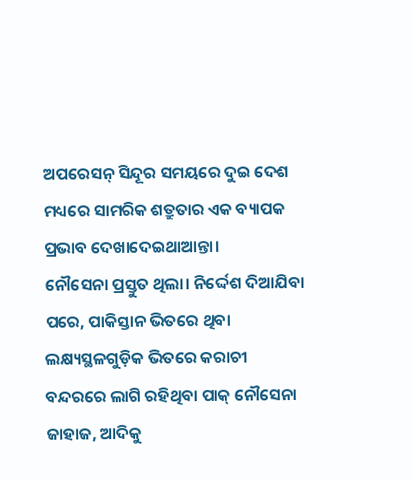ଅପରେସନ୍ ସିନ୍ଦୂର ସମୟରେ ଦୁଇ ଦେଶ ମଧ୍ୟରେ ସାମରିକ ଶତ୍ରୁତାର ଏକ ବ୍ୟାପକ ପ୍ରଭାବ ଦେଖାଦେଇଥାଆନ୍ତା।
ନୌସେନା ପ୍ରସ୍ତୁତ ଥିଲା। ନିର୍ଦ୍ଦେଶ ଦିଆଯିବା ପରେ, ପାକିସ୍ତାନ ଭିତରେ ଥିବା ଲକ୍ଷ୍ୟସ୍ଥଳଗୁଡ଼ିକ ଭିତରେ କରାଚୀ ବନ୍ଦରରେ ଲାଗି ରହିଥିବା ପାକ୍ ନୌସେନା ଜାହାଜ, ଆଦିକୁ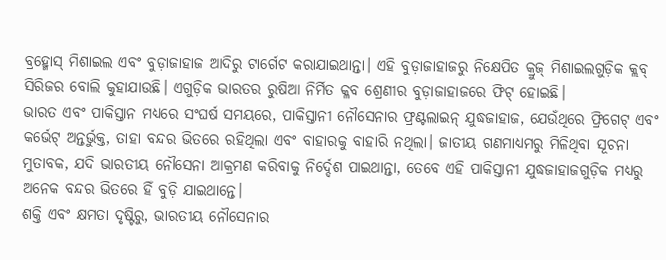ବ୍ରହ୍ମୋସ୍ ମିଶାଇଲ ଏବଂ ବୁଡ଼ାଜାହାଜ ଆଦିରୁ ଟାର୍ଗେଟ କରାଯାଇଥାନ୍ତା। ଏହି ବୁଡ଼ାଜାହାଜରୁ ନିକ୍ଷେପିତ କ୍ରୁଜ୍ ମିଶାଇଲଗୁଡ଼ିକ କ୍ଲବ୍ ସିରିଜର ବୋଲି କୁହାଯାଉଛି। ଏଗୁଡ଼ିକ ଭାରତର ରୁଷିଆ ନିର୍ମିତ କ୍ଳବ ଶ୍ରେଣୀର ବୁଡ଼ାଜାହାଜରେ ଫିଟ୍ ହୋଇଛି।
ଭାରତ ଏବଂ ପାକିସ୍ତାନ ମଧ୍ୟରେ ସଂଘର୍ଷ ସମୟରେ, ପାକିସ୍ତାନୀ ନୌସେନାର ଫ୍ରଣ୍ଟଲାଇନ୍ ଯୁଦ୍ଧଜାହାଜ, ଯେଉଁଥିରେ ଫ୍ରିଗେଟ୍ ଏବଂ କର୍ଭେଟ୍ ଅନ୍ତର୍ଭୁକ୍ତ, ତାହା ବନ୍ଦର ଭିତରେ ରହିଥିଲା ଏବଂ ବାହାରକୁ ବାହାରି ନଥିଲା। ଜାତୀୟ ଗଣମାଧ୍ୟମରୁ ମିଳିଥିବା ସୂଚନା ମୁତାବକ, ଯଦି ଭାରତୀୟ ନୌସେନା ଆକ୍ରମଣ କରିବାକୁ ନିର୍ଦ୍ଦେଶ ପାଇଥାନ୍ତା, ତେବେ ଏହି ପାକିସ୍ତାନୀ ଯୁଦ୍ଧଜାହାଜଗୁଡ଼ିକ ମଧ୍ୟରୁ ଅନେକ ବନ୍ଦର ଭିତରେ ହିଁ ବୁଡ଼ି ଯାଇଥାନ୍ତେ।
ଶକ୍ତି ଏବଂ କ୍ଷମତା ଦୃଷ୍ଟିରୁ, ଭାରତୀୟ ନୌସେନାର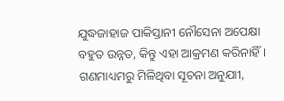ଯୁଦ୍ଧଜାହାଜ ପାକିସ୍ତାନୀ ନୌସେନା ଅପେକ୍ଷା ବହୁତ ଉନ୍ନତ, କିନ୍ତୁ ଏହା ଆକ୍ରମଣ କରିନାହିଁ। ଗଣମାଧ୍ୟମରୁ ମିଳିଥିବା ସୂଚନା ଅନୁଯାୀ,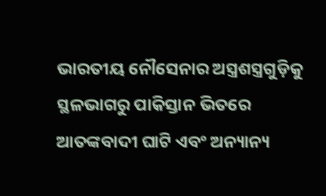ଭାରତୀୟ ନୌସେନାର ଅସ୍ତ୍ରଶସ୍ତ୍ରଗୁଡ଼ିକୁ ସ୍ଥଳଭାଗରୁ ପାକିସ୍ତାନ ଭିତରେ ଆତଙ୍କବାଦୀ ଘାଟି ଏବଂ ଅନ୍ୟାନ୍ୟ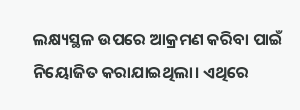ଲକ୍ଷ୍ୟସ୍ଥଳ ଉପରେ ଆକ୍ରମଣ କରିବା ପାଇଁ ନିୟୋଜିତ କରାଯାଇଥିଲା। ଏଥିରେ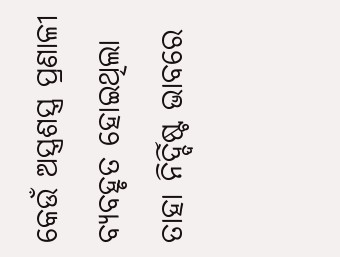କେଉଁ ଅସ୍ତ୍ରଶସ୍ତ୍ର ପ୍ରଣାଳୀ ବ୍ୟବହୃତ ହୋଇଥିଲା ତାହା ନିର୍ଦ୍ଦିଷ୍ଟ ଭାବରେ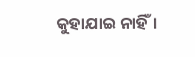କୁହାଯାଇ ନାହିଁ।